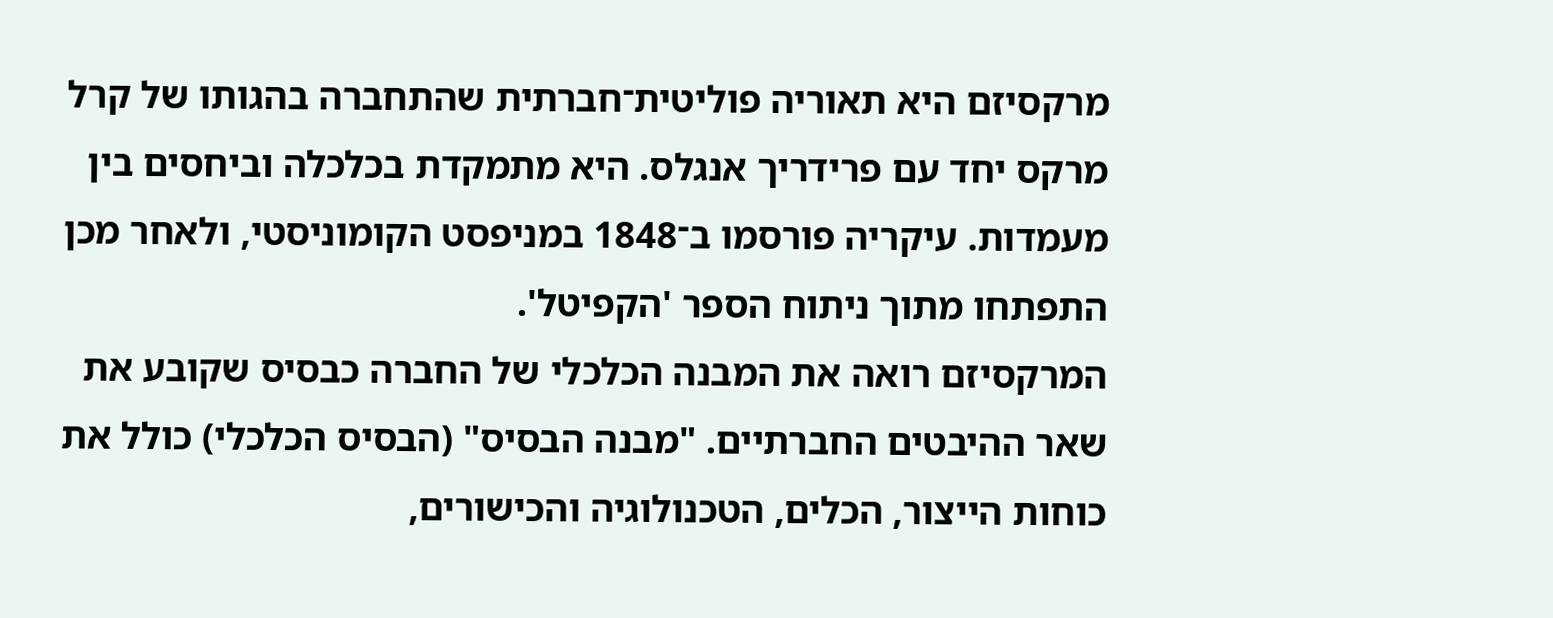מרקסיזם היא תאוריה פוליטית־חברתית שהתחברה בהגותו של קרל מרקס יחד עם פרידריך אנגלס. היא מתמקדת בכלכלה וביחסים בין מעמדות. עיקריה פורסמו ב־1848 במניפסט הקומוניסטי, ולאחר מכן התפתחו מתוך ניתוח הספר 'הקפיטל'.
המרקסיזם רואה את המבנה הכלכלי של החברה כבסיס שקובע את שאר ההיבטים החברתיים. "מבנה הבסיס" (הבסיס הכלכלי) כולל את כוחות הייצור, הכלים, הטכנולוגיה והכישורים,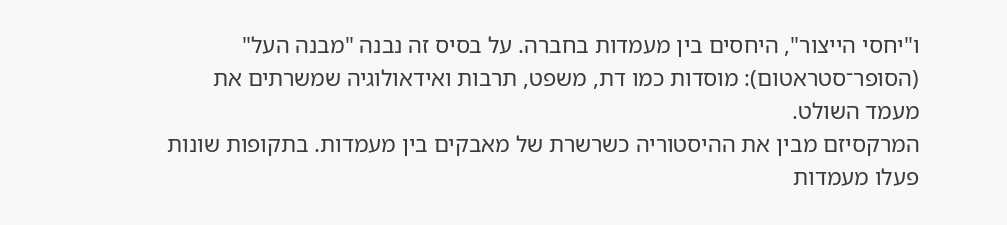ו"יחסי הייצור", היחסים בין מעמדות בחברה. על בסיס זה נבנה "מבנה העל" (הסופר־סטראטום): מוסדות כמו דת, משפט, תרבות ואידאולוגיה שמשרתים את מעמד השולט.
המרקסיזם מבין את ההיסטוריה כשרשרת של מאבקים בין מעמדות. בתקופות שונות פעלו מעמדות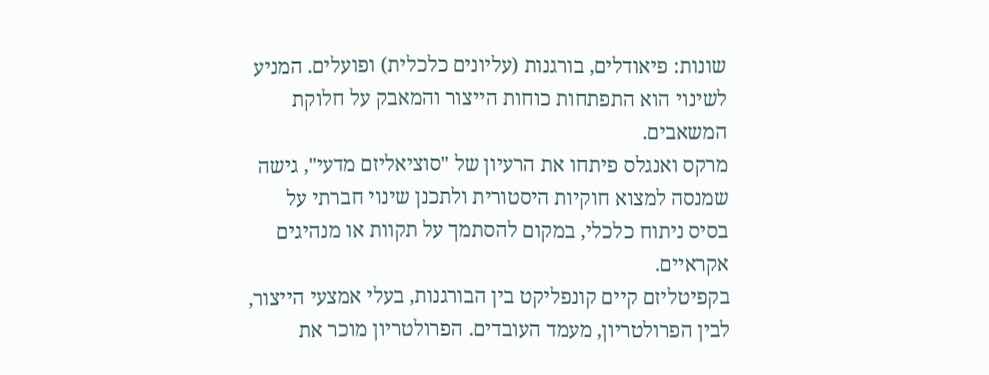שונות: פיאודלים, בורגנות (עליונים כלכלית) ופועלים. המניע לשינוי הוא התפתחות כוחות הייצור והמאבק על חלוקת המשאבים.
מרקס ואנגלס פיתחו את הרעיון של "סוציאליזם מדעי", גישה שמנסה למצוא חוקיות היסטורית ולתכנן שינוי חברתי על בסיס ניתוח כלכלי, במקום להסתמך על תקוות או מנהיגים אקראיים.
בקפיטליזם קיים קונפליקט בין הבורגנות, בעלי אמצעי הייצור, לבין הפרולטריון, מעמד העובדים. הפרולטריון מוכר את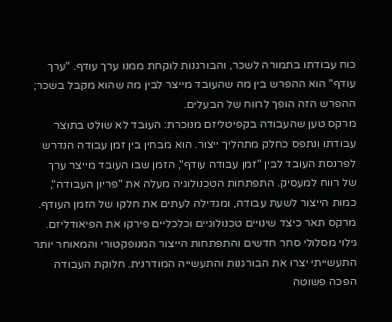כוח עבודתו בתמורה לשכר, והבורגנות לוקחת ממנו ערך עודף. "ערך עודף" הוא ההפרש בין מה שהעובד מייצר לבין מה שהוא מקבל בשכר; ההפרש הזה הופך לרווח של הבעלים.
מרקס טען שהעבודה בקפיטליזם מנוכרת: העובד לא שולט בתוצר עבודתו ונתפס כחלק מתהליך ייצור. הוא מבחין בין זמן עבודה הנדרש לפרנסת העובד לבין "זמן עבודה עודף", הזמן שבו העובד מייצר ערך של רווח למעסיק. התפתחות הטכנולוגיה מעלה את "פריון העבודה", כמות הייצור לשעת עבודה, ומגדילה לעתים את חלקו של הזמן העודף.
מרקס תאר כיצד שינויים טכנולוגיים וכלכליים פירקו את הפיאודליזם. גילוי מסלולי סחר חדשים והתפתחות הייצור המנופקטורי והמאוחר יותר התעשייתי יצרו את הבורגנות והתעשייה המודרנית. חלוקת העבודה הפכה פשוטה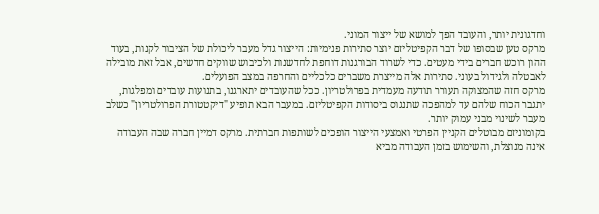וחדגונית יותר, והעובד הפך למושא של ייצור המוני.
מרקס טען שבסופו של דבר הקפיטליזם יוצר סתירות פנימיות: הייצור גדל מעבר ליכולת של הציבור לקנות, בעוד ההון רוכש חברים בידי מעטים. כדי לשרוד הבורגנות דוחפת לחדשנות ולכיבוש שווקים חדשים, אבל זאת מובילה לאבטלה ולגידול בעוני. סתירות אלה מייצרת משברים כלכליים והחרפה במצב הפועלים.
מרקס חזה שהמצוקה תעורר תודעה מעמדית בפרולטריון. ככל שהעובדים יתארגנו, בתנועות עובדים ומפלגות, יתגבר הכוח שלהם עד למהפכה שתנגוס ביסודות הקפיטליזם. במעבר הבא תופיע "דיקטטורת הפרולטריון" כשלב מעבר לשינוי מבני עמוק יותר.
בקומוניזם מבוטלים הקניין הפרטי ואמצעי הייצור הופכים לשותפות חברתית. מרקס דמיין חברה שבה העבודה אינה מנוצלת, והשימוש בזמן העבודה מביא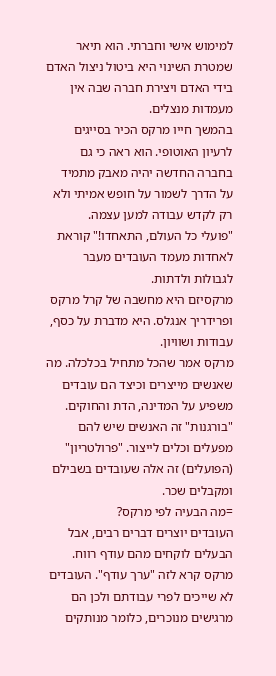למימוש אישי וחברתי. הוא תיאר שמטרת השינוי היא ביטול ניצול האדם בידי האדם ויצירת חברה שבה אין מעמדות מנצלים.
בהמשך חייו מרקס הכיר בסייגים לרעיון האוטופי. הוא ראה כי גם בחברה החדשה יהיה מאבק מתמיד על הדרך לשמור על חופש אמיתי ולא רק לקדש עבודה למען עצמה.
"פועלי כל העולם, התאחדו!" קוראת לאחדות מעמד העובדים מעבר לגבולות ולדתות.
מרקסיזם היא מחשבה של קרל מרקס ופרידריך אנגלס. היא מדברת על כסף, עבודות ושוויון.
מרקס אמר שהכל מתחיל בכלכלה. מה שאנשים מייצרים וכיצד הם עובדים משפיע על המדינה, הדת והחוקים.
"בורגנות" זה האנשים שיש להם מפעלים וכלים לייצור. "פרולטריון" (הפועלים) זה אלה שעובדים בשבילם ומקבלים שכר.
=מה הבעיה לפי מרקס?
העובדים יוצרים דברים רבים, אבל הבעלים לוקחים מהם עודף רווח. מרקס קרא לזה "ערך עודף". העובדים לא שייכים לפרי עבודתם ולכן הם מרגישים מנוכרים, כלומר מנותקים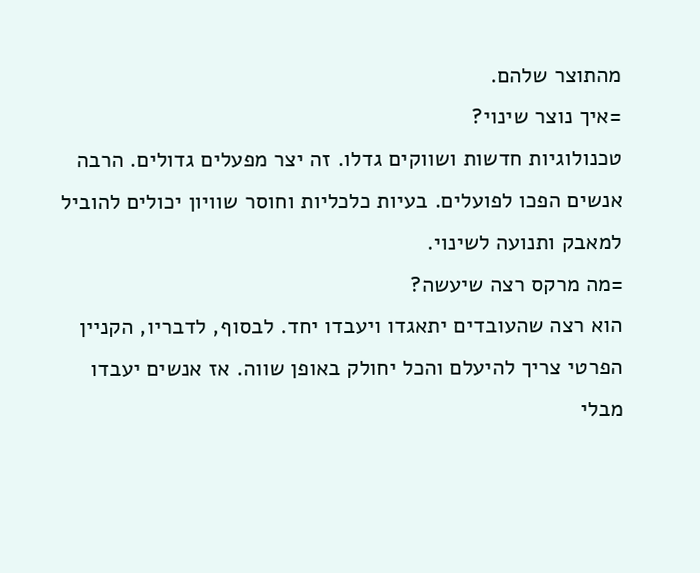מהתוצר שלהם.
=איך נוצר שינוי?
טכנולוגיות חדשות ושווקים גדלו. זה יצר מפעלים גדולים. הרבה אנשים הפכו לפועלים. בעיות כלכליות וחוסר שוויון יכולים להוביל למאבק ותנועה לשינוי.
=מה מרקס רצה שיעשה?
הוא רצה שהעובדים יתאגדו ויעבדו יחד. לבסוף, לדבריו, הקניין הפרטי צריך להיעלם והכל יחולק באופן שווה. אז אנשים יעבדו מבלי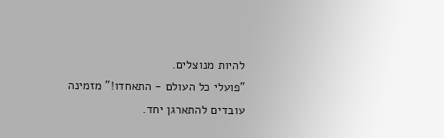להיות מנוצלים.
"פועלי כל העולם - התאחדו!" מזמינה עובדים להתארגן יחד.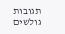תגובות גולשים